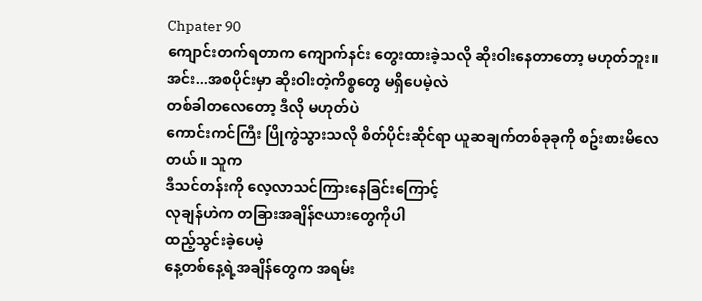Chpater 90
ကျောင်းတက်ရတာက ကျောက်နင်း တွေးထားခဲ့သလို ဆိုးဝါးနေတာတော့ မဟုတ်ဘူး။ အင်း...အစပိုင်းမှာ ဆိုးဝါးတဲ့ကိစ္စတွေ မရှိပေမဲ့လဲ
တစ်ခါတလေတော့ ဒီလို မဟုတ်ပဲ
ကောင်းကင်ကြီး ပြိုကွဲသွားသလို စိတ်ပိုင်းဆိုင်ရာ ယူဆချက်တစ်ခုခုကို စဥ်းစားမိလေတယ်။ သူက
ဒီသင်တန်းကို လေ့လာသင်ကြားနေခြင်းကြောင့်
လုချန်ဟဲက တခြားအချိန်ဇယားတွေကိုပါ
ထည့်သွင်းခဲ့ပေမဲ့
နေ့တစ်နေ့ရဲ့အချိန်တွေက အရမ်း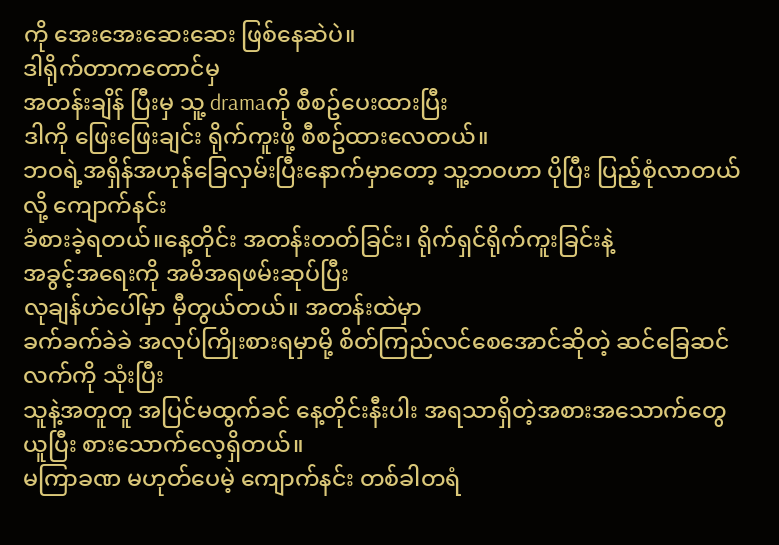ကို အေးအေးဆေးဆေး ဖြစ်နေဆဲပဲ။
ဒါရိုက်တာကတောင်မှ
အတန်းချိန် ပြီးမှ သူ့ dramaကို စီစဥ်ပေးထားပြီး
ဒါကို ဖြေးဖြေးချင်း ရိုက်ကူးဖို့ စီစဥ်ထားလေတယ်။
ဘဝရဲ့အရှိန်အဟုန်ခြေလှမ်းပြီးနောက်မှာတော့ သူ့ဘဝဟာ ပိုပြီး ပြည့်စုံလာတယ်လို့ ကျောက်နင်း
ခံစားခဲ့ရတယ်။နေ့တိုင်း အတန်းတတ်ခြင်း၊ ရိုက်ရှင်ရိုက်ကူးခြင်းနဲ့
အခွင့်အရေးကို အမိအရဖမ်းဆုပ်ပြီး
လုချန်ဟဲပေါ်မှာ မှီတွယ်တယ်။ အတန်းထဲမှာ
ခက်ခက်ခဲခဲ အလုပ်ကြိုးစားရမှာမို့ စိတ်ကြည်လင်စေအောင်ဆိုတဲ့ ဆင်ခြေဆင်လက်ကို သုံးပြီး
သူနဲ့အတူတူ အပြင်မထွက်ခင် နေ့တိုင်းနီးပါး အရသာရှိတဲ့အစားအသောက်တွေ ယူပြီး စားသောက်လေ့ရှိတယ်။
မကြာခဏ မဟုတ်ပေမဲ့ ကျောက်နင်း တစ်ခါတရံ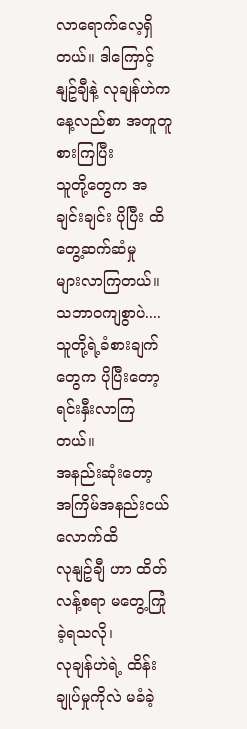လာရောက်လေ့ရှိတယ်။ ဒါကြောင့်
နျဥ်ချီနဲ့ လုချန်ဟဲက နေ့လည်စာ အတူတူစားကြပြီး
သူတို့တွေက အချင်းချင်း ပိုပြီး ထိတွေ့ဆက်ဆံမှု
များလာကြတယ်။ သဘာဝကျစွာပဲ....
သူတို့ရဲ့ခံစားချက်တွေက ပိုပြီးတော့
ရင်းနှီးလာကြတယ်။
အနည်းဆုံးတော့ အကြိမ်အနည်းငယ်လောက်ထိ
လုနျဥ်ချီ ဟာ ထိတ်လန့်စရာ မတွေ့ကြုံခဲ့ရသလို၊
လုချန်ဟဲရဲ့ ထိန်းချုပ်မှုကိုလဲ မခံခဲ့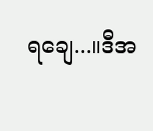ရချေ...။ဒီအ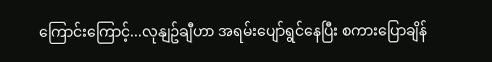ကြောင်းကြောင့်...လုနျဥ်ချီဟာ အရမ်းပျော်ရွင်နေပြီး စကားပြောချိန်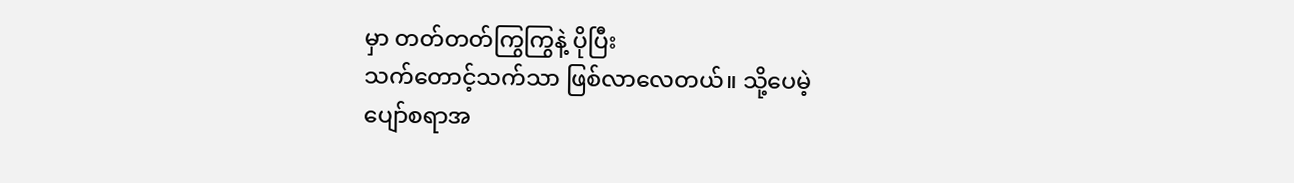မှာ တတ်တတ်ကြွကြွနဲ့ ပိုပြီး
သက်တောင့်သက်သာ ဖြစ်လာလေတယ်။ သို့ပေမဲ့
ပျော်စရာအ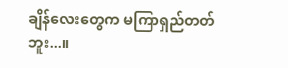ချိန်လေးတွေက မကြာရှည်တတ်ဘူး...။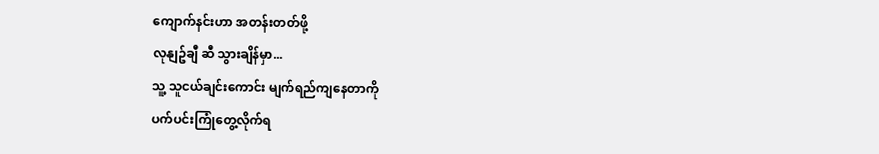ကျောက်နင်းဟာ အတန်းတတ်ဖို့
လုနျဥ်ချီ ဆီ သွားချိန်မှာ...
သူ့ သူငယ်ချင်းကောင်း မျက်ရည်ကျနေတာကို
ပက်ပင်းကြုံတွေ့လိုက်ရ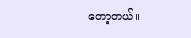တော့တယ်။